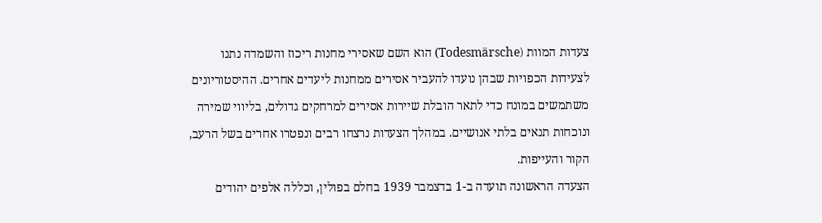צעדות המוות (Todesmärsche) הוא השם שאסירי מחנות ריכוז והשמדה נתנו לצעידות הכפויות שבהן נועדו להעביר אסירים ממחנות ליעדים אחרים. ההיסטוריונים משתמשים במונח כדי לתאר הובלת שיירות אסירים למרחקים גדולים, בליווי שמירה ונוכחות תנאים בלתי אנושיים. במהלך הצעדות נרצחו רבים ונפטרו אחרים בשל הרעב, הקור והעייפות.
הצעדה הראשונה תועדה ב-1 בדצמבר 1939 בחלם בפולין, וכללה אלפים יהודים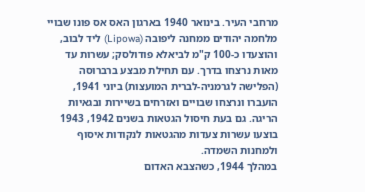מרחבי העיר. בינואר 1940 בארגון האס אס פונו שבויי מלחמה יהודים ממחנה ליפובה (Lipowa) ליד לבוב, והוצעדו כ-100 ק"מ לביאלא פודולסק; עשרות עד מאות נרצחו בדרך. עם תחילת מבצע ברברוסה (הפלישה לגרמניה-לברית המועצות) ביוני 1941, הועברו ונרצחו שבויים ואזרחים בשיירות ובגאיות הריגה. גם בעת חיסול הגטאות בשנים 1942, 1943 בוצעו עשרות צעדות מהגטאות לנקודות איסוף ולמחנות השמדה.
במהלך 1944, כשהצבא האדום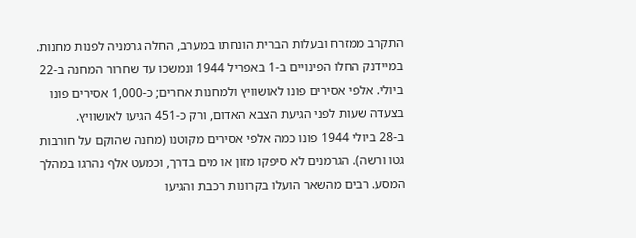התקרב ממזרח ובעלות הברית הונחתו במערב, החלה גרמניה לפנות מחנות. במיידנק החלו הפינויים ב-1 באפריל 1944 ונמשכו עד שחרור המחנה ב-22 ביולי. אלפי אסירים פונו לאושוויץ ולמחנות אחרים; כ-1,000 אסירים פונו בצעדה שעות לפני הגיעת הצבא האדום, ורק כ-451 הגיעו לאושוויץ.
ב-28 ביולי 1944 פונו כמה אלפי אסירים מקוטנו (מחנה שהוקם על חורבות גטו ורשה). הגרמנים לא סיפקו מזון או מים בדרך, וכמעט אלף נהרגו במהלך המסע. רבים מהשאר הועלו בקרונות רכבת והגיעו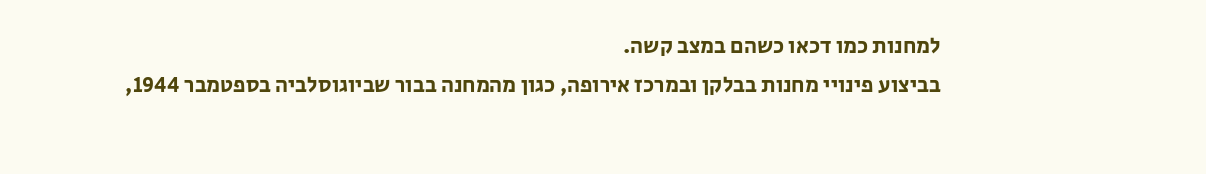למחנות כמו דכאו כשהם במצב קשה.
בביצוע פינויי מחנות בבלקן ובמרכז אירופה, כגון מהמחנה בבור שביוגוסלביה בספטמבר 1944,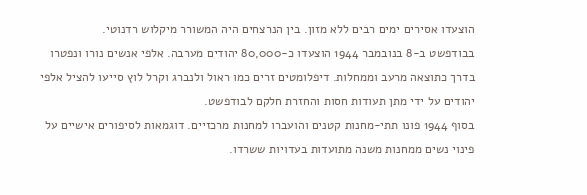הוצעדו אסירים ימים רבים ללא מזון. בין הנרצחים היה המשורר מיקלוש רדנוטי.
בבודפשט ב-8 בנובמבר 1944 הוצעדו כ-80,000 יהודים מערבה. אלפי אנשים נורו ונפטרו בדרך כתוצאה מרעב וממחלות. דיפלומטים זרים כמו ראול ולנברג וקרל לוץ סייעו להציל אלפי יהודים על ידי מתן תעודות חסות והחזרת חלקם לבודפשט.
בסוף 1944 פונו תתי-מחנות קטנים והועברו למחנות מרכזיים. דוגמאות לסיפורים אישיים על פינוי נשים ממחנות משנה מתועדות בעדויות ששרדו.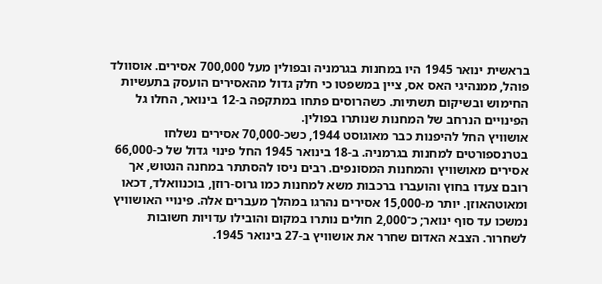בראשית ינואר 1945 היו במחנות בגרמניה ובפולין מעל 700,000 אסירים. אוסוולד פוהל, ממנהיגי האס אס, ציין במשפטו כי חלק גדול מהאסירים הועסק בתעשיות החימוש ובשיקום תשתיות. כשהרוסים פתחו במתקפה ב-12 בינואר, החלו גל הפינויים הנרחב של המחנות שנותרו בפולין.
אושוויץ החל להיפנות כבר מאוגוסט 1944, כשכ-70,000 אסירים נשלחו בטרנספורטים למחנות בגרמניה. ב-18 בינואר 1945 החל פינוי גדול של כ-66,000 אסירים מאושוויץ והמחנות המסונפים. רבים ניסו להסתתר במחנה הנטוש, אך רובם צעדו בחוץ והועברו ברכבות משא למחנות כמו גרוס-רוזן, בוכנוואלד, דכאו ומאוטהאוזן. יותר מ-15,000 אסירים נהרגו במהלך מעברים אלה. פינויי האושוויץ נמשכו עד סוף ינואר; כ־2,000 חולים נותרו במקום והובילו עדויות חשובות לשחרור. הצבא האדום שחרר את אושוויץ ב-27 בינואר 1945.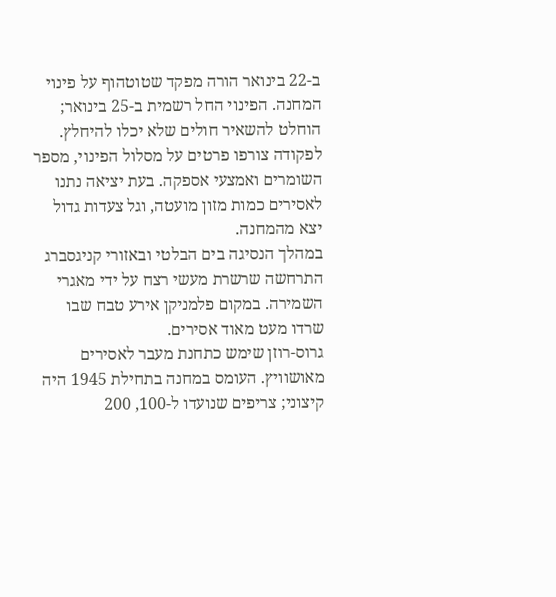ב-22 בינואר הורה מפקד שטוטהוף על פינוי המחנה. הפינוי החל רשמית ב-25 בינואר; הוחלט להשאיר חולים שלא יכלו להיחלץ. לפקודה צורפו פרטים על מסלול הפינוי, מספר השומרים ואמצעי אספקה. בעת יציאה נתנו לאסירים כמות מזון מועטה, וגל צעדות גדול יצא מהמחנה.
במהלך הנסיגה בים הבלטי ובאזורי קניגסברג התרחשה שרשרת מעשי רצח על ידי מאגרי השמירה. במקום פלמניקן אירע טבח שבו שרדו מעט מאוד אסירים.
גרוס-רוזן שימש כתחנת מעבר לאסירים מאושוויץ. העומס במחנה בתחילת 1945 היה קיצוני; צריפים שנועדו ל-100, 200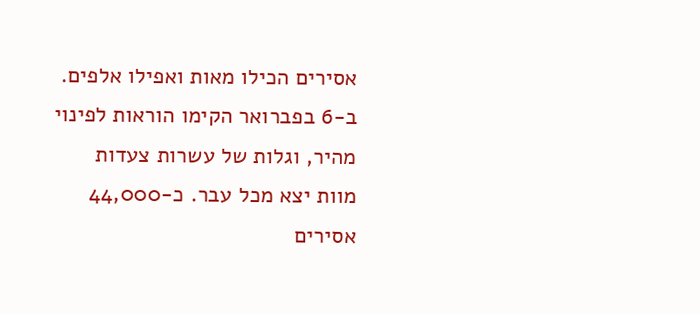אסירים הכילו מאות ואפילו אלפים. ב-6 בפברואר הקימו הוראות לפינוי מהיר, וגלות של עשרות צעדות מוות יצא מכל עבר. כ-44,000 אסירים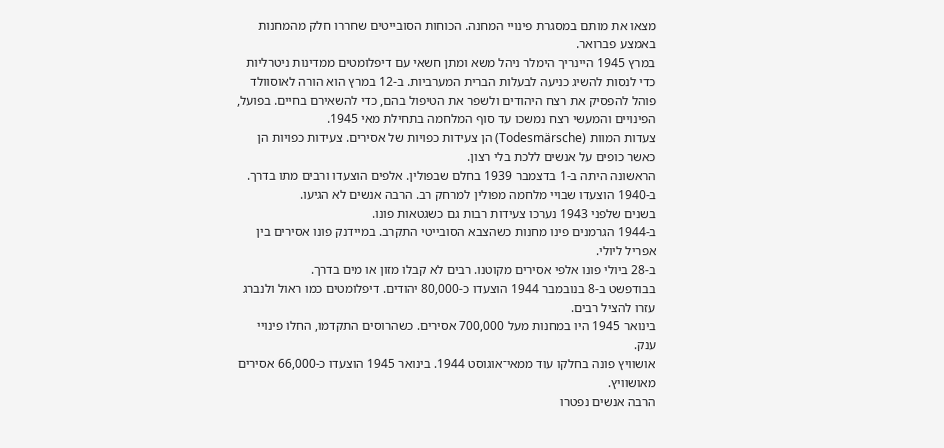מצאו את מותם במסגרת פינויי המחנה. הכוחות הסובייטים שחררו חלק מהמחנות באמצע פברואר.
במרץ 1945 היינריך הימלר ניהל משא ומתן חשאי עם דיפלומטים ממדינות ניטרליות כדי לנסות להשיג כניעה לבעלות הברית המערביות. ב-12 במרץ הוא הורה לאוסוולד פוהל להפסיק את רצח היהודים ולשפר את הטיפול בהם, כדי להשאירם בחיים. בפועל, הפינויים והמעשי רצח נמשכו עד סוף המלחמה בתחילת מאי 1945.
צעדות המוות (Todesmärsche) הן צעידות כפויות של אסירים. צעידות כפויות הן כאשר כופים על אנשים ללכת בלי רצון.
הראשונה היתה ב-1 בדצמבר 1939 בחלם שבפולין. אלפים הוצעדו ורבים מתו בדרך.
ב-1940 הוצעדו שבויי מלחמה מפולין למרחק רב. הרבה אנשים לא הגיעו.
בשנים שלפני 1943 נערכו צעידות רבות גם כשגטאות פונו.
ב-1944 הגרמנים פינו מחנות כשהצבא הסובייטי התקרב. במיידנק פונו אסירים בין אפריל ליולי.
ב-28 ביולי פונו אלפי אסירים מקוטנו. רבים לא קבלו מזון או מים בדרך.
בבודפשט ב-8 בנובמבר 1944 הוצעדו כ-80,000 יהודים. דיפלומטים כמו ראול ולנברג עזרו להציל רבים.
בינואר 1945 היו במחנות מעל 700,000 אסירים. כשהרוסים התקדמו, החלו פינויי ענק.
אושוויץ פונה בחלקו עוד ממאי־אוגוסט 1944. בינואר 1945 הוצעדו כ-66,000 אסירים מאושוויץ.
הרבה אנשים נפטרו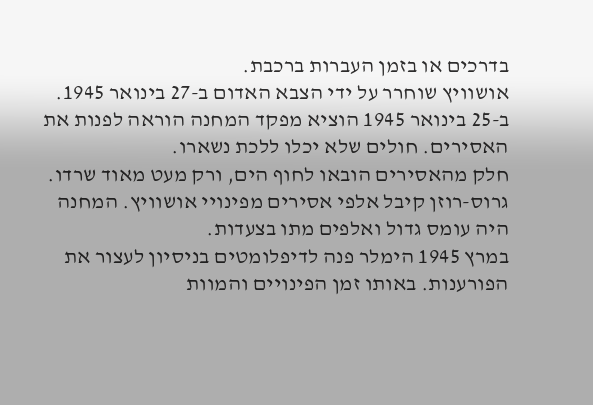בדרכים או בזמן העברות ברכבת.
אושוויץ שוחרר על ידי הצבא האדום ב-27 בינואר 1945.
ב-25 בינואר 1945 הוציא מפקד המחנה הוראה לפנות את האסירים. חולים שלא יכלו ללכת נשארו.
חלק מהאסירים הובאו לחוף הים, ורק מעט מאוד שרדו.
גרוס-רוזן קיבל אלפי אסירים מפינויי אושוויץ. המחנה היה עומס גדול ואלפים מתו בצעדות.
במרץ 1945 הימלר פנה לדיפלומטים בניסיון לעצור את הפורענות. באותו זמן הפינויים והמוות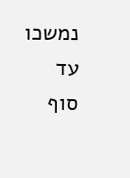נמשכו עד סוף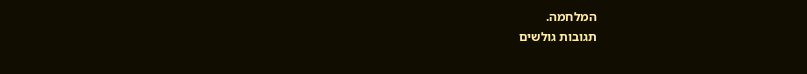המלחמה.
תגובות גולשים